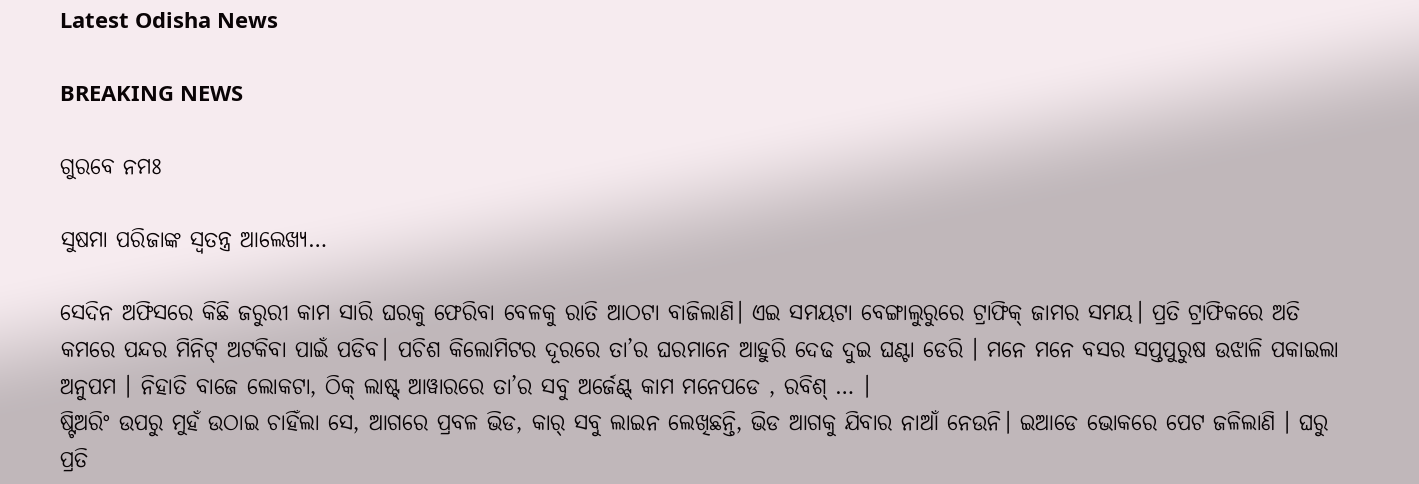Latest Odisha News

BREAKING NEWS

ଗୁରବେ ନମଃ

ସୁଷମା ପରିଜାଙ୍କ ସ୍ୱତନ୍ତ୍ର ଆଲେଖ୍ୟ…

ସେଦିନ ଅଫିସରେ କିଛି ଜରୁରୀ କାମ ସାରି ଘରକୁ ଫେରିବା ବେଳକୁ ରାତି ଆଠଟା ବାଜିଲାଣି। ଏଇ ସମୟଟା ବେଙ୍ଗାଲୁରୁରେ ଟ୍ରାଫିକ୍‌ ଜାମର ସମୟ। ପ୍ରତି ଟ୍ରାଫିକରେ ଅତି କମରେ ପନ୍ଦର ମିନିଟ୍ ଅଟକିବା ପାଇଁ ପଡିବ। ପଚିଶ କିଲୋମିଟର ଦୂରରେ ତା’ର ଘରମାନେ ଆହୁରି ଦେଢ ଦୁଇ ଘଣ୍ଟା ଡେରି । ମନେ ମନେ ବସର ସପ୍ତପୁରୁଷ ଉଝାଳି ପକାଇଲା ଅନୁପମ । ନିହାତି ବାଜେ ଲୋକଟା, ଠିକ୍ ଲାଷ୍ଟ୍ ଆୱାରରେ ତା’ର ସବୁ ଅର୍ଜେଣ୍ଟ୍ କାମ ମନେପଡେ , ରବିଶ୍ … ।
ଷ୍ଟିଅରିଂ ଉପରୁ ମୁହଁ ଉଠାଇ ଚାହିଁଲା ସେ, ଆଗରେ ପ୍ରବଳ ଭିଡ, କାର୍ ସବୁ ଲାଇନ ଲେଖିଛନ୍ତି, ଭିଡ ଆଗକୁ ଯିବାର ନାଆଁ ନେଉନି। ଇଆଡେ ଭୋକରେ ପେଟ ଜଳିଲାଣି । ଘରୁ ପ୍ରତି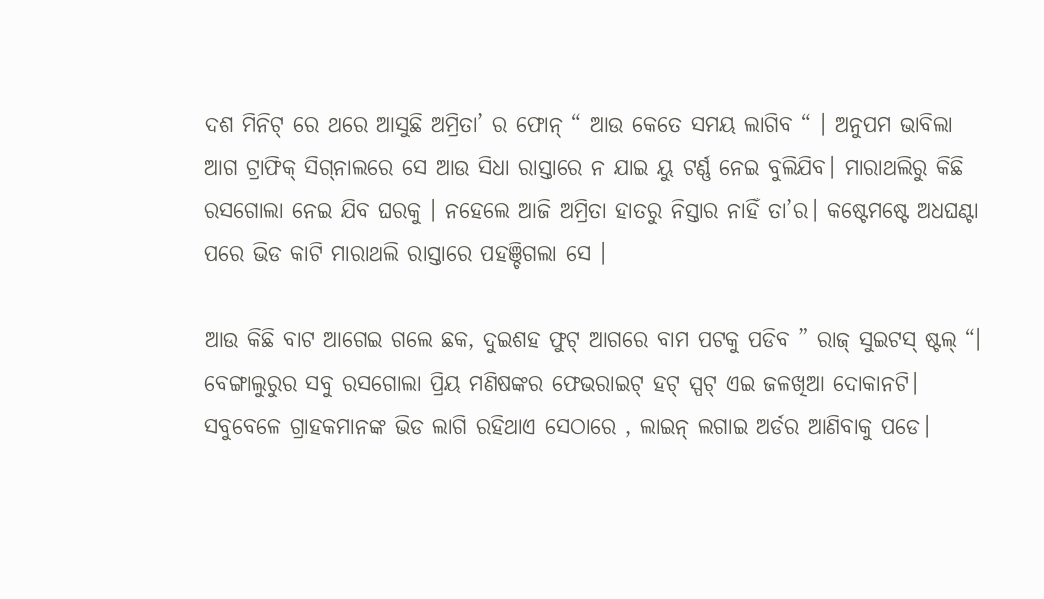ଦଶ ମିନିଟ୍ ରେ ଥରେ ଆସୁଛି ଅମ୍ରିତା’ ର ଫୋନ୍ “ ଆଉ କେତେ ସମୟ ଲାଗିବ “ । ଅନୁପମ ଭାବିଲା ଆଗ ଟ୍ରାଫିକ୍‌ ସିଗ୍‌ନାଲରେ ସେ ଆଉ ସିଧା ରାସ୍ତାରେ ନ ଯାଇ ୟୁ ଟର୍ଣ୍ଣ ନେଇ ବୁଲିଯିବ। ମାରାଥଲିରୁ କିଛି ରସଗୋଲା ନେଇ ଯିବ ଘରକୁ । ନହେଲେ ଆଜି ଅମ୍ରିତା ହାତରୁ ନିସ୍ତାର ନାହିଁ ତା’ର। କଷ୍ଟେମଷ୍ଟେ ଅଧଘଣ୍ଟା ପରେ ଭିଡ କାଟି ମାରାଥଲି ରାସ୍ତାରେ ପହଞ୍ଚିଗଲା ସେ ।

ଆଉ କିଛି ବାଟ ଆଗେଇ ଗଲେ ଛକ, ଦୁଇଶହ ଫୁଟ୍ ଆଗରେ ବାମ ପଟକୁ ପଡିବ ” ରାଜ୍ ସୁଇଟସ୍ ଷ୍ଟଲ୍ “। ବେଙ୍ଗାଲୁରୁର ସବୁ ରସଗୋଲା ପ୍ରିୟ ମଣିଷଙ୍କର ଫେଭରାଇଟ୍ ହଟ୍ ସ୍ପଟ୍ ଏଇ ଜଳଖିଆ ଦୋକାନଟି। ସବୁବେଳେ ଗ୍ରାହକମାନଙ୍କ ଭିଡ ଲାଗି ରହିଥାଏ ସେଠାରେ , ଲାଇନ୍ ଲଗାଇ ଅର୍ଡର ଆଣିବାକୁ ପଡେ।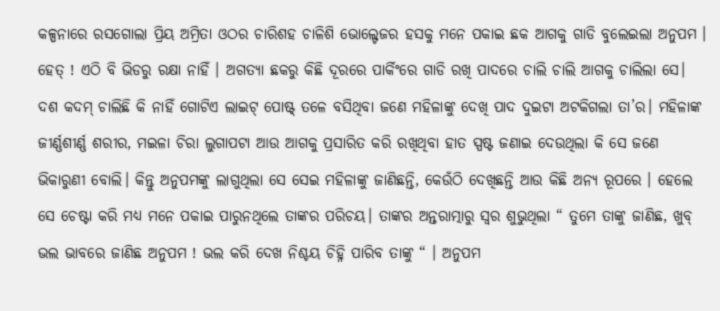କଳ୍ପନାରେ ରସଗୋଲା ପ୍ରିୟ ଅମ୍ରିତା ଓଠର ଚାରିଶହ ଚାଳିଶି ଭୋଲ୍ଟେଜର ହସକୁ ମନେ ପକାଇ ଛକ ଆଗକୁ ଗାଡି ବୁଲେଇଲା ଅନୁପମ । ହେତ୍ ! ଏଠି ବି ଭିଡରୁ ରକ୍ଷା ନାହିଁ । ଅଗତ୍ୟା ଛକରୁ କିଛି ଦୂରରେ ପାର୍କିଂରେ ଗାଡି ରଖି ପାଦରେ ଚାଲି ଚାଲି ଆଗକୁ ଚାଲିଲା ସେ। ଦଶ କଦମ୍ ଚାଲିଛି କି ନାହିଁ ଗୋଟିଏ ଲାଇଟ୍ ପୋଷ୍ଟ୍ ତଳେ ବସିଥିବା ଜଣେ ମହିଳାଙ୍କୁ ଦେଖି ପାଦ ଦୁଇଟା ଅଟକିଗଲା ତା’ର। ମହିଳାଙ୍କ ଜୀର୍ଣ୍ଣଶୀର୍ଣ୍ଣ ଶରୀର, ମଇଳା ଚିରା ଲୁଗାପଟା ଆଉ ଆଗକୁ ପ୍ରସାରିତ କରି ରଖିଥିବା ହାତ ସ୍ପଷ୍ଟ ଜଣାଇ ଦେଉଥିଲା କି ସେ ଜଣେ ଭିକାରୁଣୀ ବୋଲି। କିନ୍ତୁ ଅନୁପମଙ୍କୁ ଲାଗୁଥିଲା ସେ ସେଇ ମହିଳାଙ୍କୁ ଜାଣିଛନ୍ତି, କେଉଁଠି ଦେଖିଛନ୍ତି ଆଉ କିଛି ଅନ୍ୟ ରୂପରେ । ହେଲେ ସେ ଚେଷ୍ଟା କରି ମଧ୍ୟ ମନେ ପକାଇ ପାରୁନଥିଲେ ତାଙ୍କର ପରିଚୟ। ତାଙ୍କର ଅନ୍ତରାତ୍ମାରୁ ସ୍ୱର ଶୁଭୁଥିଲା “ ତୁମେ ତାଙ୍କୁ ଜାଣିଛ, ଖୁବ୍ ଭଲ ଭାବରେ ଜାଣିଛ ଅନୁପମ ! ଭଲ କରି ଦେଖ ନିଶ୍ଚୟ ଚିହ୍ନି ପାରିବ ତାଙ୍କୁ “ । ଅନୁପମ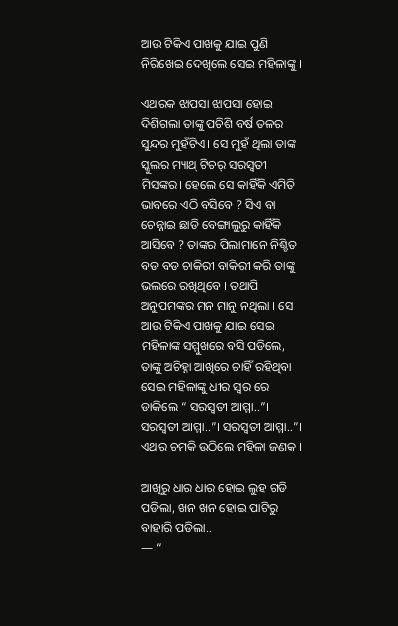ଆଉ ଟିକିଏ ପାଖକୁ ଯାଇ ପୁଣି ନିରିଖେଇ ଦେଖିଲେ ସେଇ ମହିଳାଙ୍କୁ ।

ଏଥରକ ଝାପସା ଝାପସା ହୋଇ ଦିଶିଗଲା ତାଙ୍କୁ ପଚିଶି ବର୍ଷ ତଳର ସୁନ୍ଦର ମୁହଁଟିଏ। ସେ ମୁହଁ ଥିଲା ତାଙ୍କ ସ୍କୁଲର ମ୍ୟାଥ୍ ଟିଚର୍ ସରସ୍ବତୀ ମିସଙ୍କର। ହେଲେ ସେ କାହିଁକି ଏମିତି ଭାବରେ ଏଠି ବସିବେ ? ସିଏ ବା ଚେନ୍ନାଇ ଛାଡି ବେଙ୍ଗାଲୁରୁ କାହିଁକି ଆସିବେ ? ତାଙ୍କର ପିଲାମାନେ ନିଶ୍ଚିତ ବଡ ବଡ ଚାକିରୀ ବାକିରୀ କରି ତାଙ୍କୁ ଭଲରେ ରଖିଥିବେ । ତଥାପି ଅନୁପମଙ୍କର ମନ ମାନୁ ନଥିଲା । ସେ ଆଉ ଟିକିଏ ପାଖକୁ ଯାଇ ସେଇ ମହିଳାଙ୍କ ସମ୍ମୁଖରେ ବସି ପଡିଲେ, ତାଙ୍କୁ ଅଚିହ୍ନା ଆଖିରେ ଚାହିଁ ରହିଥିବା ସେଇ ମହିଳାଙ୍କୁ ଧୀର ସ୍ୱର ରେ ଡାକିଲେ “ ସରସ୍ବତୀ ଆମ୍ମା..”। ସରସ୍ବତୀ ଆମ୍ମା..”। ସରସ୍ବତୀ ଆମ୍ମା..”। ଏଥର ଚମକି ଉଠିଲେ ମହିଳା ଜଣକ ।

ଆଖିରୁ ଧାର ଧାର ହୋଇ ଲୁହ ଗଡି ପଡିଲା, ଖନ ଖନ ହୋଇ ପାଟିରୁ ବାହାରି ପଡିଲା..
— “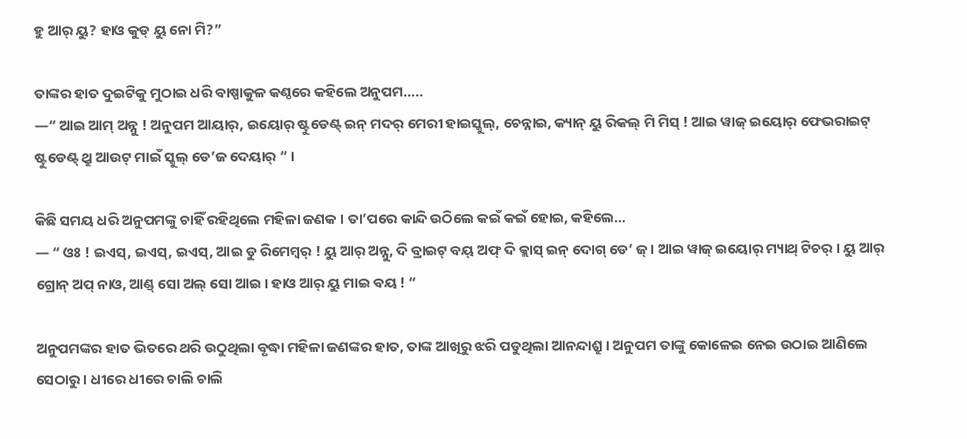ହୁ ଆର୍ ୟୁ? ହାଓ କୁଡ୍ ୟୁ ନୋ ମି?”

ତାଙ୍କର ହାତ ଦୁଇଟିକୁ ମୁଠାଇ ଧରି ବାଷ୍ପାକୁଳ କଣ୍ଠରେ କହିଲେ ଅନୁପମ…..
—“ ଆଇ ଆମ୍ ଅନ୍ନୁ ! ଅନୁପମ ଆୟାର୍, ଇୟୋର୍ ଷ୍ଟୁଡେଣ୍ଟ୍ ଇନ୍ ମଦର୍ ମେରୀ ହାଇସ୍କୁଲ୍, ଚେନ୍ନାଇ, କ୍ୟାନ୍ ୟୁ ରିକଲ୍ ମି ମିସ୍ ! ଆଇ ୱାଜ୍ ଇୟୋର୍ ଫେଭରାଇଟ୍ ଷ୍ଟୁଡେଣ୍ଟ୍ ଥ୍ରୁ ଆଉଟ୍ ମାଇଁ ସ୍କୁଲ୍ ଡେ’ଜ ଦେୟାର୍ “ ।

କିଛି ସମୟ ଧରି ଅନୁପମଙ୍କୁ ଚାହିଁ ରହିଥିଲେ ମହିଳା ଜଣକ । ତା’ପରେ କାନ୍ଦି ଉଠିଲେ କଇଁ କଇଁ ହୋଇ, କହିଲେ…
— “ ଓଃ ! ଇଏସ୍, ଇଏସ୍, ଇଏସ୍, ଆଇ ଡୁ ରିମେମ୍ବର୍ ! ୟୁ ଆର୍ ଅନ୍ନୁ, ଦି ବ୍ରାଇଟ୍ ବୟ୍ ଅଫ୍ ଦି କ୍ଲାସ୍ ଇନ୍ ଦୋଗ୍ ଡେ’ ଜ୍ । ଆଇ ୱାଜ୍ ଇୟୋର୍ ମ୍ୟାଥ୍ ଟିଚର୍ । ୟୁ ଆର୍ ଗ୍ରୋନ୍ ଅପ୍ ନାଓ, ଆଣ୍ଡ୍ ସୋ ଅଲ୍ ସୋ ଆଇ । ହାଓ ଆର୍ ୟୁ ମାଇ ବୟ ! “

ଅନୁପମଙ୍କର ହାତ ଭିତରେ ଥରି ଉଠୁଥିଲା ବୃଦ୍ଧା ମହିଳା ଜଣଙ୍କର ହାତ, ତାଙ୍କ ଆଖିରୁ ଝରି ପଡୁଥିଲା ଆନନ୍ଦାଶ୍ରୁ । ଅନୁପମ ତାଙ୍କୁ କୋଳେଇ ନେଇ ଉଠାଇ ଆଣିଲେ ସେଠାରୁ । ଧୀରେ ଧୀରେ ଚାଲି ଚାଲି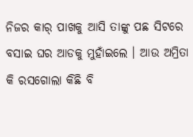ନିଜର କାର୍ ପାଖକୁ ଆସି ତାଙ୍କୁ ପଛ ସିଟରେ ବସାଇ ଘର ଆଡକୁ ମୁହାଁଇଲେ । ଆଉ ଅମ୍ରିତା କି ରସଗୋଲା କିଛି ବି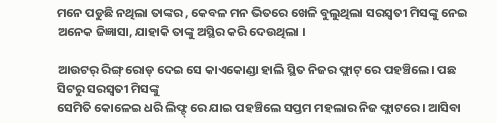ମନେ ପଡୁଛି ନଥିଲା ତାଙ୍କର , କେବଳ ମନ ଭିତରେ ଖେଳି ବୁଲୁଥିଲା ସରସ୍ବତୀ ମିସଙ୍କୁ ନେଇ ଅନେକ ଜିଜ୍ଞାସା, ଯାହାକି ତାଙ୍କୁ ଅସ୍ଥିର କରି ଦେଉଥିଲା ।

ଆଉଟର୍ ରିଙ୍ଗ୍ ରୋଡ୍ ଦେଇ ସେ କାଏକୋଣ୍ଡା ହାଲି ସ୍ଥିତ ନିଜର ଫ୍ଲାଟ୍ ରେ ପହଞ୍ଚିଲେ। ପଛ ସିଟରୁ ସରସ୍ବତୀ ମିସଙ୍କୁ
ସେମିତି କୋଳେଇ ଧରି ଲିଫ୍ଟ୍ ରେ ଯାଇ ପହଞ୍ଚିଲେ ସପ୍ତମ ମହଲାର ନିଜ ଫ୍ଲାଟରେ। ଆସିବା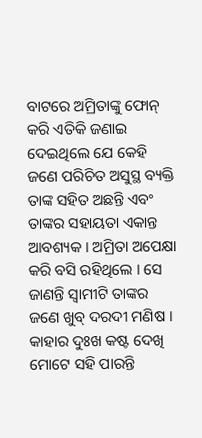ବାଟରେ ଅମ୍ରିତାଙ୍କୁ ଫୋନ୍ କରି ଏତିକି ଜଣାଇ ଦେଇଥିଲେ ଯେ କେହି ଜଣେ ପରିଚିତ ଅସୁସ୍ଥ ବ୍ୟକ୍ତି ତାଙ୍କ ସହିତ ଅଛନ୍ତି ଏବଂ ତାଙ୍କର ସହାୟତା ଏକାନ୍ତ ଆବଶ୍ୟକ । ଅମ୍ରିତା ଅପେକ୍ଷା କରି ବସି ରହିଥିଲେ । ସେ ଜାଣନ୍ତି ସ୍ୱାମୀଟି ତାଙ୍କର ଜଣେ ଖୁବ୍ ଦରଦୀ ମଣିଷ । କାହାର ଦୁଃଖ କଷ୍ଟ ଦେଖି ମୋଟେ ସହି ପାରନ୍ତି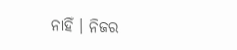ନାହିଁ । ନିଜର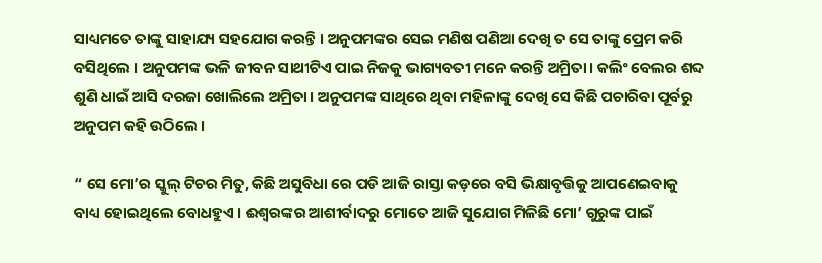ସାଧ୍ୟମତେ ତାଙ୍କୁ ସାହାଯ୍ୟ ସହଯୋଗ କରନ୍ତି । ଅନୁପମଙ୍କର ସେଇ ମଣିଷ ପଣିଆ ଦେଖି ତ ସେ ତାଙ୍କୁ ପ୍ରେମ କରି ବସିଥିଲେ । ଅନୁପମଙ୍କ ଭଳି ଜୀବନ ସାଥୀଟିଏ ପାଇ ନିଜକୁ ଭାଗ୍ୟବତୀ ମନେ କରନ୍ତି ଅମ୍ରିତା। କଲିଂ ବେଲର ଶବ୍ଦ ଶୁଣି ଧାଇଁ ଆସି ଦରଜା ଖୋଲିଲେ ଅମ୍ରିତା । ଅନୁପମଙ୍କ ସାଥିରେ ଥିବା ମହିଳାଙ୍କୁ ଦେଖି ସେ କିଛି ପଚାରିବା ପୂର୍ବରୁ ଅନୁପମ କହି ଉଠିଲେ ।

“ ସେ ମୋ’ର ସ୍କୁଲ୍ ଟିଚର ମିତୁ, କିଛି ଅସୁବିଧା ରେ ପଡି ଆଜି ରାସ୍ତା କଡ଼ରେ ବସି ଭିକ୍ଷାବୃତ୍ତିକୁ ଆପଣେଇବାକୁ ବାଧ୍ୟ ହୋଇଥିଲେ ବୋଧହୁଏ । ଈଶ୍ବରଙ୍କର ଆଶୀର୍ବାଦରୁ ମୋତେ ଆଜି ସୁଯୋଗ ମିଳିଛି ମୋ’ ଗୁରୁଙ୍କ ପାଇଁ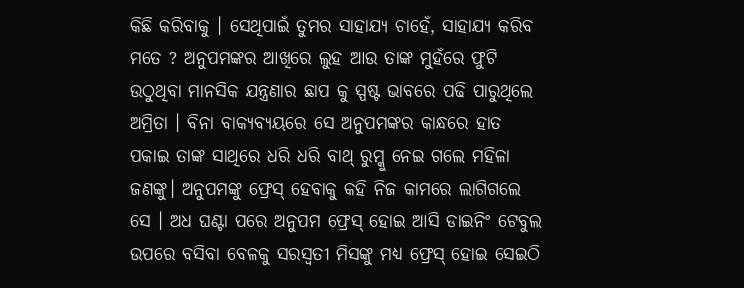କିଛି କରିବାକୁ । ସେଥିପାଇଁ ତୁମର ସାହାଯ୍ୟ ଚାହେଁ, ସାହାଯ୍ୟ କରିବ ମତେ ? ଅନୁପମଙ୍କର ଆଖିରେ ଲୁହ ଆଉ ତାଙ୍କ ମୁହଁରେ ଫୁଟି ଉଠୁଥିବା ମାନସିକ ଯନ୍ତ୍ରଣାର ଛାପ କୁ ସ୍ପଷ୍ଟ ଭାବରେ ପଢି ପାରୁଥିଲେ ଅମ୍ରିତା । ବିନା ବାକ୍ୟବ୍ୟୟରେ ସେ ଅନୁପମଙ୍କର କାନ୍ଧରେ ହାତ ପକାଇ ତାଙ୍କ ସାଥିରେ ଧରି ଧରି ବାଥ୍ ରୁମ୍କୁ ନେଇ ଗଲେ ମହିଳା ଜଣଙ୍କୁ। ଅନୁପମଙ୍କୁ ଫ୍ରେସ୍ ହେବାକୁ କହି ନିଜ କାମରେ ଲାଗିଗଲେ ସେ । ଅଧ ଘଣ୍ଟା ପରେ ଅନୁପମ ଫ୍ରେସ୍ ହୋଇ ଆସି ଡାଇନିଂ ଟେବୁଲ ଉପରେ ବସିବା ବେଳକୁ ସରସ୍ବତୀ ମିସଙ୍କୁ ମଧ୍ୟ ଫ୍ରେସ୍ ହୋଇ ସେଇଠି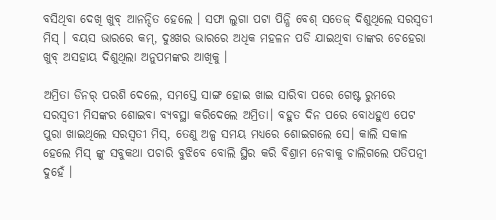ବସିଥିବା ଦେଖି ଖୁବ୍ ଆନନ୍ଦିତ ହେଲେ । ସଫା ଲୁଗା ପଟା ପିନ୍ଧି ବେଶ୍ ସତେଜ୍ ଦିଶୁଥିଲେ ସରସ୍ବତୀ ମିସ୍ । ବୟସ ଭାରରେ କମ୍, ଦୁଃଖର ଭାରରେ ଅଧିକ ମହଳନ ପଡି ଯାଇଥିବା ତାଙ୍କର ଚେହେରା ଖୁବ୍ ଅସହାୟ ଦିଶୁଥିଲା ଅନୁପମଙ୍କର ଆଖିକୁ ।

ଅମ୍ରିତା ଡିନର୍ ପରଶି ଦେଲେ, ସମସ୍ତେ ସାଙ୍ଗ ହୋଇ ଖାଇ ସାରିବା ପରେ ଗେଷ୍ଟ ରୁମରେ ସରସ୍ବତୀ ମିସଙ୍କର ଶୋଇବା ବ୍ୟବସ୍ଥା କରିଦେଲେ ଅମ୍ରିତା। ବହୁତ ଦିନ ପରେ ବୋଧହୁଏ ପେଟ ପୁରା ଖାଇଥିଲେ ସରସ୍ବତୀ ମିସ୍, ତେଣୁ ଅଳ୍ପ ସମୟ ମଧ୍ୟରେ ଶୋଇଗଲେ ସେ। କାଲି ସକାଳ ହେଲେ ମିସ୍ ଙ୍କୁ ସବୁକଥା ପଚାରି ବୁଝିବେ ବୋଲି ସ୍ଥିର କରି ବିଶ୍ରାମ ନେବାକୁ ଚାଲିଗଲେ ପତିପତ୍ନୀ ଦୁହେଁ ।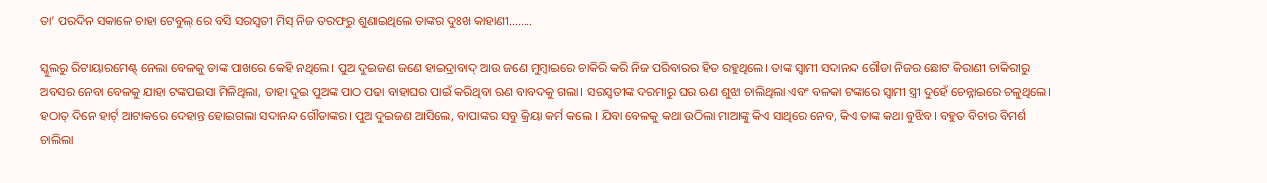ତା’ ପରଦିନ ସକାଳେ ଚାହା ଟେବୁଲ୍ ରେ ବସି ସରସ୍ବତୀ ମିସ୍ ନିଜ ତରଫରୁ ଶୁଣାଇଥିଲେ ତାଙ୍କର ଦୁଃଖ କାହାଣୀ……..

ସ୍କୁଲରୁ ରିଟାୟାରମେଣ୍ଟ୍ ନେଲା ବେଳକୁ ତାଙ୍କ ପାଖରେ କେହି ନଥିଲେ। ପୁଅ ଦୁଇଜଣ ଜଣେ ହାଇଦ୍ରାବାଦ୍ ଆଉ ଜଣେ ମୁମ୍ବାଇରେ ଚାକିରି କରି ନିଜ ପରିବାରର ହିତ ରହୁଥିଲେ। ତାଙ୍କ ସ୍ୱାମୀ ସଦାନନ୍ଦ ଗୌଡା ନିଜର ଛୋଟ କିରାଣୀ ଚାକିରୀରୁ ଅବସର ନେବା ବେଳକୁ ଯାହା ଟଙ୍କପଇସା ମିଳିଥିଲା, ତାହା ଦୁଇ ପୁଅଙ୍କ ପାଠ ପଢା ବାହାଘର ପାଇଁ କରିଥିବା ଋଣ ବାବଦକୁ ଗଲା। ସରସ୍ବତୀଙ୍କ ଦରମାରୁ ଘର ଋଣ ଶୁଝା ଚାଲିଥିଲା ଏବଂ ବଳକା ଟଙ୍କାରେ ସ୍ୱାମୀ ସ୍ତ୍ରୀ ଦୁହେଁ ଚେନ୍ନାଇରେ ଚଳୁଥିଲେ। ହଠାତ୍ ଦିନେ ହାର୍ଟ୍ ଆଟାକରେ ଦେହାନ୍ତ ହୋଇଗଲା ସଦାନନ୍ଦ ଗୌଡାଙ୍କର। ପୁଅ ଦୁଇଜଣ ଆସିଲେ, ବାପାଙ୍କର ସବୁ କ୍ରିୟା କର୍ମ କଲେ । ଯିବା ବେଳକୁ କଥା ଉଠିଲା ମାଆଙ୍କୁ କିଏ ସାଥିରେ ନେବ, କିଏ ତାଙ୍କ କଥା ବୁଝିବ। ବହୁତ ବିଚାର ବିମର୍ଶ ଚାଲିଲା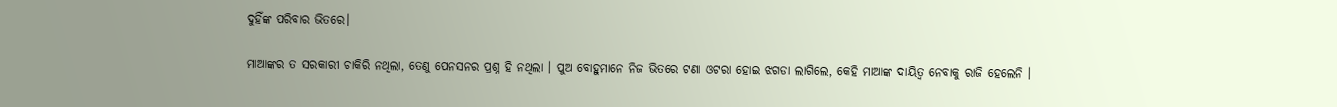ଦୁହିଁଙ୍କ ପରିବାର ଭିତରେ।

ମାଆଙ୍କର ତ ସରକାରୀ ଚାକିରି ନଥିଲା, ତେଣୁ ପେନସନର ପ୍ରଶ୍ନ ହି ନଥିଲା । ପୁଅ ବୋହୁମାନେ ନିଜ ଭିତରେ ଟଣା ଓଟରା ହୋଇ ଝଗଡା ଲାଗିଲେ, କେହି ମାଆଙ୍କ ଦାୟିତ୍ଵ ନେବାକୁ ରାଜି ହେଲେନି ।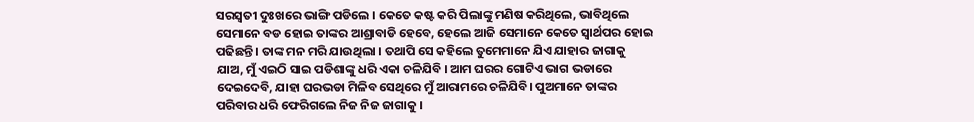ସରସ୍ବତୀ ଦୁଃଖରେ ଭାଙ୍ଗି ପଡିଲେ । କେତେ କଷ୍ଟ କରି ପିଲାଙ୍କୁ ମଣିଷ କରିଥିଲେ, ଭାବିଥିଲେ ସେମାନେ ବଡ ହୋଇ ତାଙ୍କର ଆଶ୍ରାବାଡି ହେବେ, ହେଲେ ଆଜି ସେମାନେ କେତେ ସ୍ୱାର୍ଥପର ହୋଇ ପଢିଛନ୍ତି । ତାଙ୍କ ମନ ମରି ଯାଉଥିଲା । ତଥାପି ସେ କହିଲେ ତୁମେମାନେ ଯିଏ ଯାହାର ଜାଗାକୁ ଯାଅ, ମୁଁ ଏଇଠି ସାଇ ପଡିଶାଙ୍କୁ ଧରି ଏକା ଚଳିଯିବି । ଆମ ଘରର ଗୋଟିଏ ଭାଗ ଭଡାରେ ଦେଇଦେବି, ଯାହା ଘରଭଡା ମିଳିବ ସେଥିରେ ମୁଁ ଆରାମରେ ଚଳିଯିବି। ପୁଅମାନେ ତାଙ୍କର ପରିବାର ଧରି ଫେରିଗଲେ ନିଜ ନିଜ ଜାଗାକୁ ।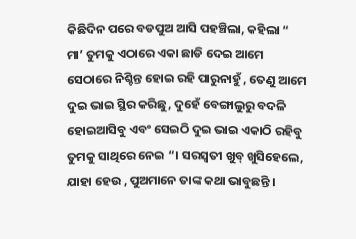କିଛିଦିନ ପରେ ବଡପୁଅ ଆସି ପହଞ୍ଚିଲା, କହିଲା “ ମା’ ତୁମକୁ ଏଠାରେ ଏକା ଛାଡି ଦେଇ ଆମେ ସେଠାରେ ନିଶ୍ଚିନ୍ତ ହୋଇ ରହି ପାରୁନାହୁଁ , ତେଣୁ ଆମେ ଦୁଇ ଭାଇ ସ୍ଥିର କରିଛୁ, ଦୁହେଁ ବେଙ୍ଗାଲୁରୁ ବଦଳି ହୋଇଆସିବୁ ଏବଂ ସେଇଠି ଦୁଇ ଭାଇ ଏକାଠି ରହିବୁ ତୁମକୁ ସାଥିରେ ନେଇ “। ସରସ୍ବତୀ ଖୁବ୍ ଖୁସିହେଲେ, ଯାହା ହେଉ , ପୁଅମାନେ ତାଙ୍କ କଥା ଭାବୁଛନ୍ତି ।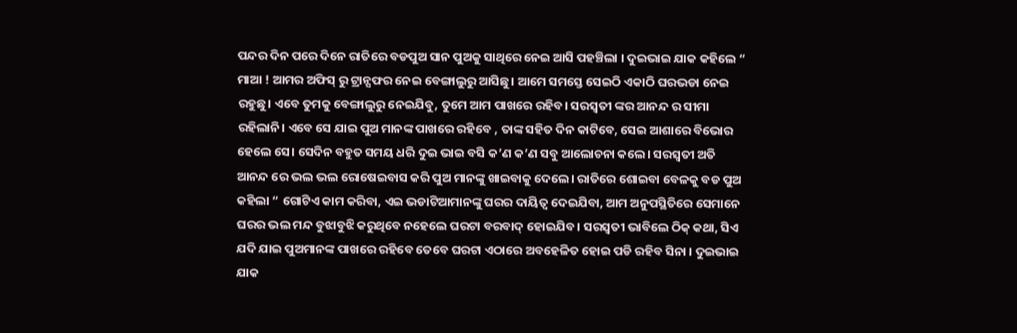ପନ୍ଦର ଦିନ ପରେ ଦିନେ ରାତିରେ ବଡପୁଅ ସାନ ପୁଅକୁ ସାଥିରେ ନେଇ ଆସି ପହଞ୍ଚିଲା । ଦୁଇଭାଇ ଯାକ କହିଲେ “ ମାଆ ! ଆମର ଅଫିସ୍ ରୁ ଟ୍ରାନ୍ସଫର ନେଇ ବେଙ୍ଗାଲୁରୁ ଆସିଛୁ। ଆମେ ସମସ୍ତେ ସେଇଠି ଏକାଠି ଘରଭଡା ନେଇ ରହୁଛୁ। ଏବେ ତୁମକୁ ବେଙ୍ଗାଲୁରୁ ନେଇଯିବୁ, ତୁମେ ଆମ ପାଖରେ ରହିବ। ସରସ୍ବତୀ ଙ୍କର ଆନନ୍ଦ ର ସୀମା ରହିଲାନି। ଏବେ ସେ ଯାଇ ପୁଅ ମାନଙ୍କ ପାଖରେ ରହିବେ , ତାଙ୍କ ସହିତ ଦିନ କାଟିବେ, ସେଇ ଆଶାରେ ବିଭୋର ହେଲେ ସେ। ସେଦିନ ବହୁତ ସମୟ ଧରି ଦୁଇ ଭାଇ ବସି କ’ଣ କ’ଣ ସବୁ ଆଲୋଚନା କଲେ। ସରସ୍ବତୀ ଅତି ଆନନ୍ଦ ରେ ଭଲ ଭଲ ରୋଷେଇବାସ କରି ପୁଅ ମାନଙ୍କୁ ଖାଇବାକୁ ଦେଲେ। ରାତିରେ ଶୋଇବା ବେଳକୁ ବଡ ପୁଅ କହିଲା “ ଗୋଟିଏ କାମ କରିବା, ଏଇ ଭଡାଟିଆମାନଙ୍କୁ ଘରର ଦାୟିତ୍ଵ ଦେଇଯିବା, ଆମ ଅନୁପସ୍ଥିତିରେ ସେମାନେ ଘରର ଭଲ ମନ୍ଦ ବୁଝାବୁଝି କରୁଥିବେ ନହେଲେ ଘରଟା ବରବାଦ୍ ହୋଇଯିବ। ସରସ୍ବତୀ ଭାବିଲେ ଠିକ୍ କଥା, ସିଏ ଯଦି ଯାଇ ପୁଅମାନଙ୍କ ପାଖରେ ରହିବେ ତେବେ ଘରଟା ଏଠାରେ ଅବହେଳିତ ହୋଇ ପଡି ରହିବ ସିନା । ଦୁଇଭାଇ ଯାକ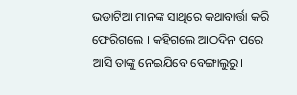ଭଡାଟିଆ ମାନଙ୍କ ସାଥିରେ କଥାବାର୍ତ୍ତା କରି ଫେରିଗଲେ । କହିଗଲେ ଆଠଦିନ ପରେ ଆସି ତାଙ୍କୁ ନେଇଯିବେ ବେଙ୍ଗାଲୁରୁ।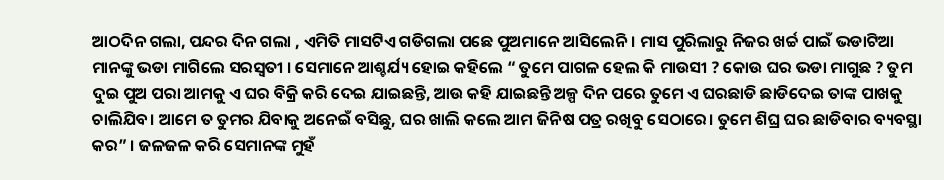ଆଠଦିନ ଗଲା, ପନ୍ଦର ଦିନ ଗଲା , ଏମିତି ମାସଟିଏ ଗଡିଗଲା ପଛେ ପୁଅମାନେ ଆସିଲେନି। ମାସ ପୁରିଲାରୁ ନିଜର ଖର୍ଚ୍ଚ ପାଇଁ ଭଡାଟିଆ ମାନଙ୍କୁ ଭଡା ମାଗିଲେ ସରସ୍ବତୀ । ସେମାନେ ଆଶ୍ଚର୍ଯ୍ୟ ହୋଇ କହିଲେ “ ତୁମେ ପାଗଳ ହେଲ କି ମାଉସୀ ? କୋଉ ଘର ଭଡା ମାଗୁଛ ? ତୁମ ଦୁଇ ପୁଅ ପରା ଆମକୁ ଏ ଘର ବିକ୍ରି କରି ଦେଇ ଯାଇଛନ୍ତି, ଆଉ କହି ଯାଇଛନ୍ତି ଅଳ୍ପ ଦିନ ପରେ ତୁମେ ଏ ଘରଛାଡି ଛାଡିଦେଇ ତାଙ୍କ ପାଖକୁ ଚାଲିଯିବ। ଆମେ ତ ତୁମର ଯିବାକୁ ଅନେଇଁ ବସିଛୁ, ଘର ଖାଲି କଲେ ଆମ ଜିନିଷ ପତ୍ର ରଖିବୁ ସେଠାରେ। ତୁମେ ଶିଘ୍ର ଘର ଛାଡିବାର ବ୍ୟବସ୍ଥା କର” । ଜଳଜଳ କରି ସେମାନଙ୍କ ମୁହଁ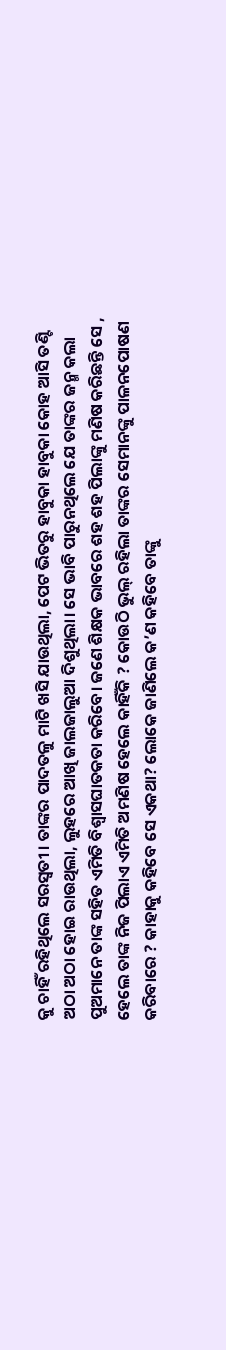କୁ ଚାହିଁ ରହିଥିଲେ ସରସ୍ବତୀ । ତାଙ୍କର ପାଦତଳୁ ମାଟି ଖସି ଯାଉଥିଲା, ପେଟ ଭିତରୁ ହାବୁକା ହାବୁକା କୋହ ଆସି ତଣ୍ଟି ଅଠା ଅଠା ହୋଇ ରାଉଥିଲା, ଲୁହରେ ଆଖି ଜାଲଜାଲୁଆ ଦିଶୁଥିଲା। ସେ ଭାବି ପାରୁନଥିଲେ ଯେ ତାଙ୍କର ଜନ୍ମ କଲା ପୁଅମାନେ ତାଙ୍କ ସହିତ ଏମିତି ବିଶ୍ବାସଘାତକତା କରିବେ। ଜଣେ ଶିକ୍ଷକ ଭାବରେ ଶହ ଶହ ପିଲାଙ୍କୁ ମଣିଷ କରିଛନ୍ତି ସେ , ହେଲେ ତାଙ୍କ ନିଜ ପିଲାଏ ଏମିତି ଅମଣିଷ ହେଲେ କାହିଁକି ? କୋଉଠି ଭୁଲ୍ ରହିଲା ତାଙ୍କର ସେମାନଙ୍କୁ ପାଳନପୋଷଣ କରିବାରେ ? କାହାକୁ କହିବେ ସେ ଏକଥା? ଲୋକେ ଜାଣିଲେ କ’ଣ କହିବେ ତାଙ୍କୁ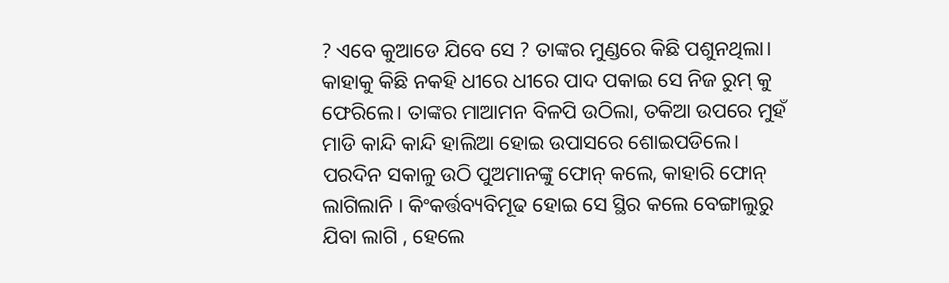? ଏବେ କୁଆଡେ ଯିବେ ସେ ? ତାଙ୍କର ମୁଣ୍ଡରେ କିଛି ପଶୁନଥିଲା। କାହାକୁ କିଛି ନକହି ଧୀରେ ଧୀରେ ପାଦ ପକାଇ ସେ ନିଜ ରୁମ୍ କୁ ଫେରିଲେ। ତାଙ୍କର ମାଆମନ ବିଳପି ଉଠିଲା, ତକିଆ ଉପରେ ମୁହଁ ମାଡି କାନ୍ଦି କାନ୍ଦି ହାଲିଆ ହୋଇ ଉପାସରେ ଶୋଇପଡିଲେ। ପରଦିନ ସକାଳୁ ଉଠି ପୁଅମାନଙ୍କୁ ଫୋନ୍ କଲେ, କାହାରି ଫୋନ୍ ଲାଗିଲାନି । କିଂକର୍ତ୍ତବ୍ୟବିମୂଢ ହୋଇ ସେ ସ୍ଥିର କଲେ ବେଙ୍ଗାଲୁରୁ ଯିବା ଲାଗି , ହେଲେ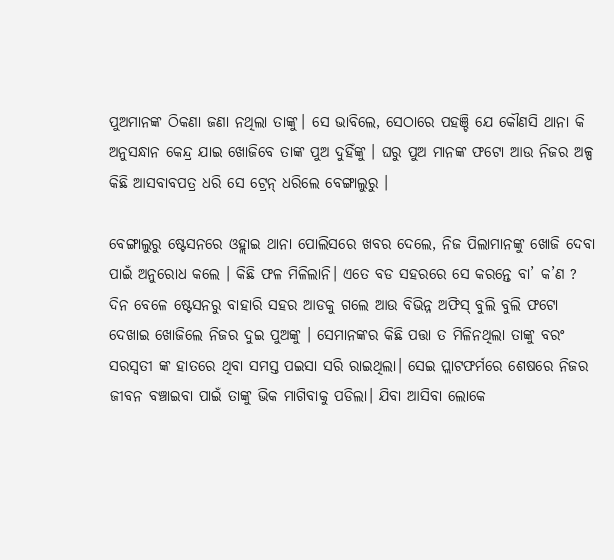ପୁଅମାନଙ୍କ ଠିକଣା ଜଣା ନଥିଲା ତାଙ୍କୁ। ସେ ଭାବିଲେ, ସେଠାରେ ପହଞ୍ଚି ଯେ କୌଣସି ଥାନା କି ଅନୁସନ୍ଧାନ କେନ୍ଦ୍ର ଯାଇ ଖୋଜିବେ ତାଙ୍କ ପୁଅ ଦୁହିଁଙ୍କୁ । ଘରୁ ପୁଅ ମାନଙ୍କ ଫଟୋ ଆଉ ନିଜର ଅଳ୍ପ କିଛି ଆସବାବପତ୍ର ଧରି ସେ ଟ୍ରେନ୍ ଧରିଲେ ବେଙ୍ଗାଲୁରୁ ।

ବେଙ୍ଗାଲୁରୁ ଷ୍ଟେସନରେ ଓହ୍ଲାଇ ଥାନା ପୋଲିସରେ ଖବର ଦେଲେ, ନିଜ ପିଲାମାନଙ୍କୁ ଖୋଜି ଦେବା ପାଇଁ ଅନୁରୋଧ କଲେ । କିଛି ଫଳ ମିଳିଲାନି। ଏତେ ବଡ ସହରରେ ସେ କରନ୍ତେ ବା’ କ’ଣ ? ଦିନ ବେଳେ ଷ୍ଟେସନରୁ ବାହାରି ସହର ଆଡକୁ ଗଲେ ଆଉ ବିଭିନ୍ନ ଅଫିସ୍ ବୁଲି ବୁଲି ଫଟୋ ଦେଖାଇ ଖୋଜିଲେ ନିଜର ଦୁଇ ପୁଅଙ୍କୁ । ସେମାନଙ୍କର କିଛି ପତ୍ତା ତ ମିଳିନଥିଲା ତାଙ୍କୁ ବରଂ ସରସ୍ବତୀ ଙ୍କ ହାତରେ ଥିବା ସମସ୍ତ ପଇସା ସରି ରାଇଥିଲା। ସେଇ ପ୍ଲାଟଫର୍ମରେ ଶେଷରେ ନିଜର ଜୀବନ ବଞ୍ଚାଇବା ପାଇଁ ତାଙ୍କୁ ଭିକ ମାଗିବାକୁ ପଡିଲା। ଯିବା ଆସିବା ଲୋକେ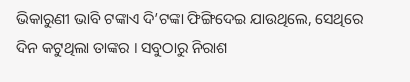ଭିକାରୁଣୀ ଭାବି ଟଙ୍କାଏ ଦି’ଟଙ୍କା ଫିଙ୍ଗିଦେଇ ଯାଉଥିଲେ, ସେଥିରେ ଦିନ କଟୁଥିଲା ତାଙ୍କର । ସବୁଠାରୁ ନିରାଶ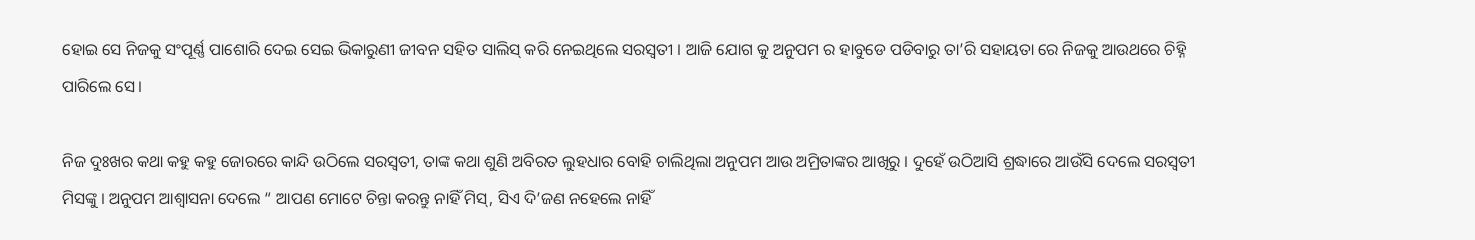ହୋଇ ସେ ନିଜକୁ ସଂପୂର୍ଣ୍ଣ ପାଶୋରି ଦେଇ ସେଇ ଭିକାରୁଣୀ ଜୀବନ ସହିତ ସାଲିସ୍ କରି ନେଇଥିଲେ ସରସ୍ବତୀ । ଆଜି ଯୋଗ କୁ ଅନୁପମ ର ହାବୁଡେ ପଡିବାରୁ ତା’ରି ସହାୟତା ରେ ନିଜକୁ ଆଉଥରେ ଚିହ୍ନି ପାରିଲେ ସେ।

ନିଜ ଦୁଃଖର କଥା କହୁ କହୁ ଜୋରରେ କାନ୍ଦି ଉଠିଲେ ସରସ୍ବତୀ, ତାଙ୍କ କଥା ଶୁଣି ଅବିରତ ଲୁହଧାର ବୋହି ଚାଲିଥିଲା ଅନୁପମ ଆଉ ଅମ୍ରିତାଙ୍କର ଆଖିରୁ । ଦୁହେଁ ଉଠିଆସି ଶ୍ରଦ୍ଧାରେ ଆଉଁସି ଦେଲେ ସରସ୍ବତୀ ମିସଙ୍କୁ । ଅନୁପମ ଆଶ୍ୱାସନା ଦେଲେ “ ଆପଣ ମୋଟେ ଚିନ୍ତା କରନ୍ତୁ ନାହିଁ ମିସ୍, ସିଏ ଦି’ଜଣ ନହେଲେ ନାହିଁ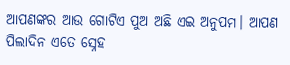ଆପଣଙ୍କର ଆଉ ଗୋଟିଏ ପୁଅ ଅଛି ଏଇ ଅନୁପମ। ଆପଣ ପିଲାଦିନ ଏତେ ସ୍ନେହ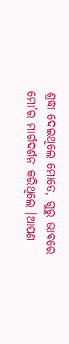ଶ୍ରଦ୍ଧା ଦେଇଥିଲେ ମୋତେ, ଗୁରୁ ଭାବରେ ମୋ’ର ମାର୍ଗଦର୍ଶନ କରିଥିଲେ ।ଆପଣ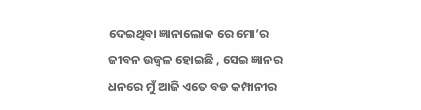ଦେଇଥିବା ଜ୍ଞାନାଲୋକ ରେ ମୋ’ର ଜୀବନ ଉଜ୍ବଳ ହୋଇଛି , ସେଇ ଜ୍ଞାନର ଧନରେ ମୁଁ ଆଜି ଏତେ ବଡ କମ୍ପାନୀର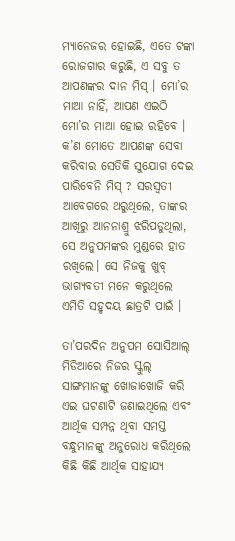ମ୍ୟାନେଜର ହୋଇଛି, ଏତେ ଟଙ୍କା ରୋଜଗାର କରୁଛି, ଏ ସବୁ ତ ଆପଣଙ୍କର ଦାନ ମିସ୍ । ମୋ’ର ମାଆ ନାହିଁ, ଆପଣ ଏଇଠି ମୋ’ର ମାଆ ହୋଇ ରହିବେ । କ’ଣ ମୋତେ ଆପଣଙ୍କ ସେବା କରିବାର ସେତିକି ସୁଯୋଗ ଦେଇ ପାରିବେନି ମିସ୍ ? ସରସ୍ଵତୀ ଆବେଗରେ ଥରୁଥିଲେ, ତାଙ୍କର ଆଖିରୁ ଆନନାଶ୍ରୁ ଝରିପଡୁଥିଲା, ସେ ଅନୁପମଙ୍କର ମୁଣ୍ଡରେ ହାତ ରଖିଲେ। ସେ ନିଜକୁ ଖୁବ୍ ଭାଗ୍ୟବତୀ ମନେ କରୁଥିଲେ ଏମିତି ସହୃଦୟ ଛାତ୍ରଟି ପାଇଁ ।

ତା’ପରଦିନ ଅନୁପମ ସୋସିଆଲ୍ ମିଡିଆରେ ନିଜର ସ୍କୁଲ୍ ସାଙ୍ଗମାନଙ୍କୁ ଖୋଜାଖୋଜି କରି ଏଇ ଘଟଣାଟି ଜଣାଇଥିଲେ ଏବଂ ଆର୍ଥିକ ସମ୍ପନ୍ନ ଥିବା ସମସ୍ତ ବନ୍ଧୁମାନଙ୍କୁ ଅନୁରୋଧ କରିଥିଲେ କିଛି କିଛି ଆର୍ଥିକ ସାହାଯ୍ୟ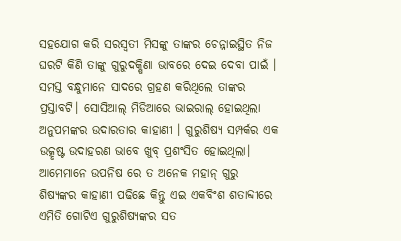ସହଯୋଗ କରି ସରସ୍ବତୀ ମିସଙ୍କୁ ତାଙ୍କର ଚେନ୍ନାଇସ୍ଥିତ ନିଜ ଘରଟି କିଣି ତାଙ୍କୁ ଗୁରୁଦକ୍ଷିଣା ଭାବରେ ଦେଇ ଦେବା ପାଇଁ । ସମସ୍ତ ବନ୍ଧୁମାନେ ସାଦରେ ଗ୍ରହଣ କରିଥିଲେ ତାଙ୍କର ପ୍ରସ୍ତାବଟି। ସୋସିଆଲ୍ ମିଡିଆରେ ଭାଇରାଲ୍ ହୋଇଥିଲା ଅନୁପମଙ୍କର ଉଦାରତାର କାହାଣୀ । ଗୁରୁଶିଷ୍ୟ ସମ୍ପର୍କର ଏକ ଉତ୍କୃଷ୍ଟ ଉଦାହରଣ ଭାବେ ଖୁବ୍ ପ୍ରଶଂସିତ ହୋଇଥିଲା। ଆମେମାନେ ଉପନିଷ ରେ ତ ଅନେକ ମହାନ୍ ଗୁରୁ ଶିଷ୍ୟଙ୍କର କାହାଣୀ ପଢିଛେ କିନ୍ତୁ ଏଇ ଏକବିଂଶ ଶତାବ୍ଦୀରେ ଏମିତି ଗୋଟିଏ ଗୁରୁଶିଷ୍ୟଙ୍କର ସତ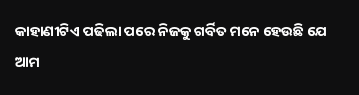କାହାଣୀଟିଏ ପଢିଲା ପରେ ନିଜକୁ ଗର୍ବିତ ମନେ ହେଉଛି ଯେ ଆମ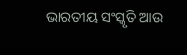ଭାରତୀୟ ସଂସ୍କୃତି ଆଉ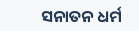ସନାତନ ଧର୍ମ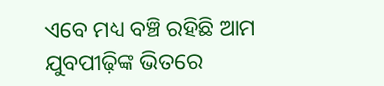ଏବେ ମଧ୍ୟ ବଞ୍ଚି ରହିଛି ଆମ ଯୁବପୀଢ଼ିଙ୍କ ଭିତରେ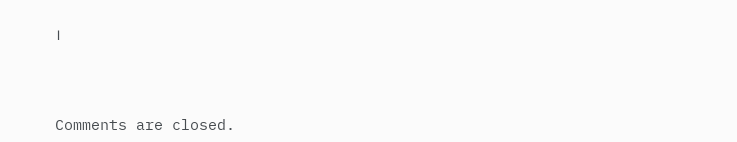।



Comments are closed.